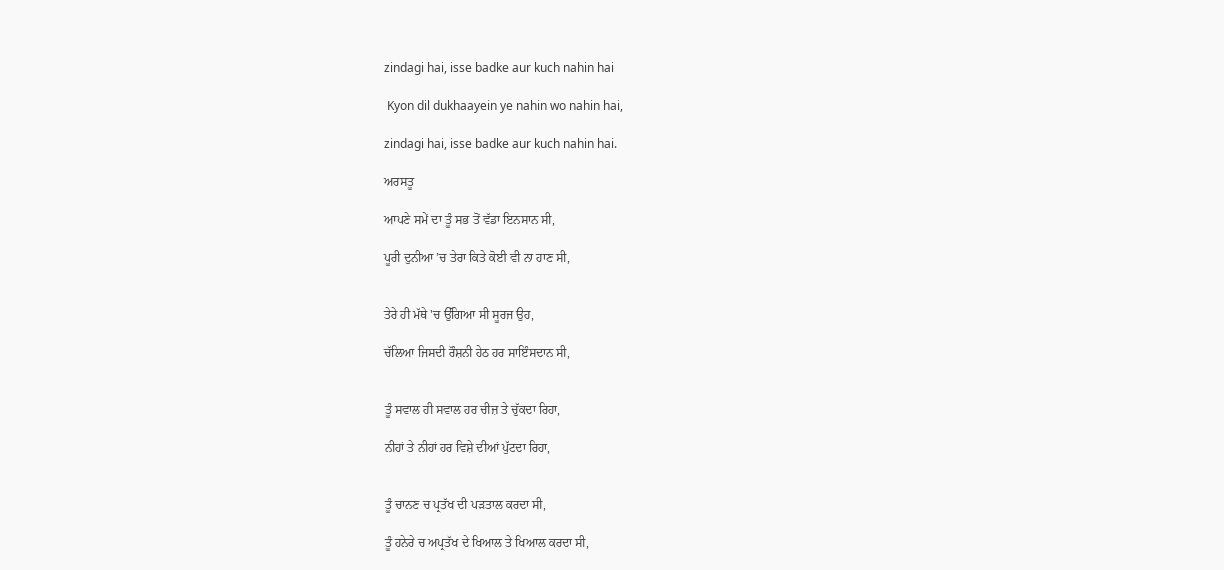zindagi hai, isse badke aur kuch nahin hai

 Kyon dil dukhaayein ye nahin wo nahin hai,

zindagi hai, isse badke aur kuch nahin hai.

ਅਰਸਤੂ

ਆਪਣੇ ਸਮੇਂ ਦਾ ਤੂੰ ਸਭ ਤੋਂ ਵੱਡਾ ਇਨਸਾਨ ਸੀ,

ਪੂਰੀ ਦੁਨੀਆ ’ਚ ਤੇਰਾ ਕਿਤੇ ਕੋਈ ਵੀ ਨਾ ਹਾਣ ਸੀ,


ਤੇਰੇ ਹੀ ਮੱਥੇ 'ਚ ਉੱਗਿਆ ਸੀ ਸੂਰਜ ਉਹ,

ਚੱਲਿਆ ਜਿਸਦੀ ਰੌਸ਼ਨੀ ਹੇਠ ਹਰ ਸਾਇੰਸਦਾਨ ਸੀ,


ਤੂੰ ਸਵਾਲ ਹੀ ਸਵਾਲ ਹਰ ਚੀਜ਼ ਤੇ ਚੁੱਕਦਾ ਰਿਹਾ,

ਨੀਹਾਂ ਤੇ ਨੀਹਾਂ ਹਰ ਵਿਸ਼ੇ ਦੀਆਂ ਪੁੱਟਦਾ ਰਿਹਾ,


ਤੂੰ ਚਾਨਣ ਚ ਪ੍ਰਤੱਖ ਦੀ ਪੜਤਾਲ ਕਰਦਾ ਸੀ,

ਤੂੰ ਹਨੇਰੇ ਚ ਅਪ੍ਰਤੱਖ ਦੇ ਖਿਆਲ ਤੇ ਖਿਆਲ ਕਰਦਾ ਸੀ,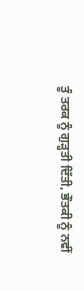ਤੂੰ ਤਰਕ ਨੂੰ ਗੁੜ੍ਹਤੀ ਦਿੱਤੀ, ਭੌਤਕੀ ਨੂੰ ਨਵੀਂ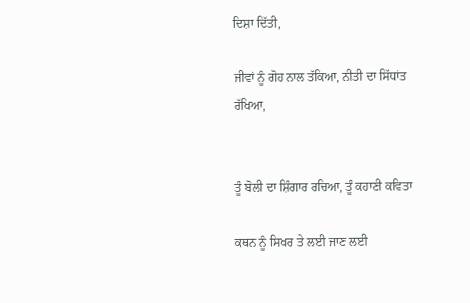ਦਿਸ਼ਾ ਦਿੱਤੀ,

ਜੀਵਾਂ ਨੂੰ ਗੋਹ ਨਾਲ ਤੱਕਿਆ, ਨੀਤੀ ਦਾ ਸਿੱਧਾਂਤ ਰੱਖਿਆ,


ਤੂੰ ਬੋਲੀ ਦਾ ਸ਼ਿੰਗਾਰ ਰਚਿਆ, ਤੂੰ ਕਹਾਣੀ ਕਵਿਤਾ

ਕਥਨ ਨੂੰ ਸਿਖਰ ਤੇ ਲਈ ਜਾਣ ਲਈ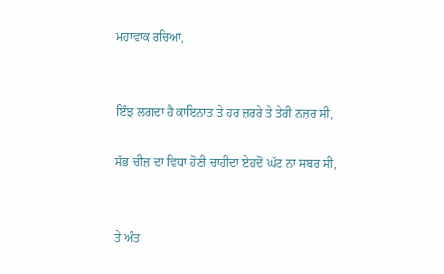ਮਹਾਵਾਕ ਰਚਿਆ,


ਇੰਝ ਲਗਦਾ ਹੈ ਕਾਇਨਾਤ ਤੇ ਹਰ ਜ਼ਰਰੇ ਤੇ ਤੇਰੀ ਨਜ਼ਰ ਸੀ,

ਸੱਭ ਚੀਜ਼ ਦਾ ਵਿਧਾ ਹੋਣੀ ਚਾਹੀਦਾ ਏਹਦੋਂ ਘੱਟ ਨਾ ਸਬਰ ਸੀ,


ਤੇ ਅੰਤ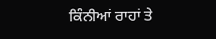ਕਿੰਨੀਆਂ ਰਾਹਾਂ ਤੇ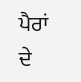ਪੈਰਾਂ ਦੇ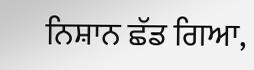ਨਿਸ਼ਾਨ ਛੱਡ ਗਿਆ,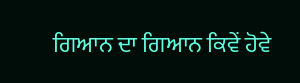ਗਿਆਨ ਦਾ ਗਿਆਨ ਕਿਵੇਂ ਹੋਵੇ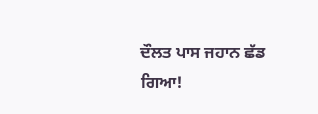ਦੌਲਤ ਪਾਸ ਜਹਾਨ ਛੱਡ ਗਿਆ!